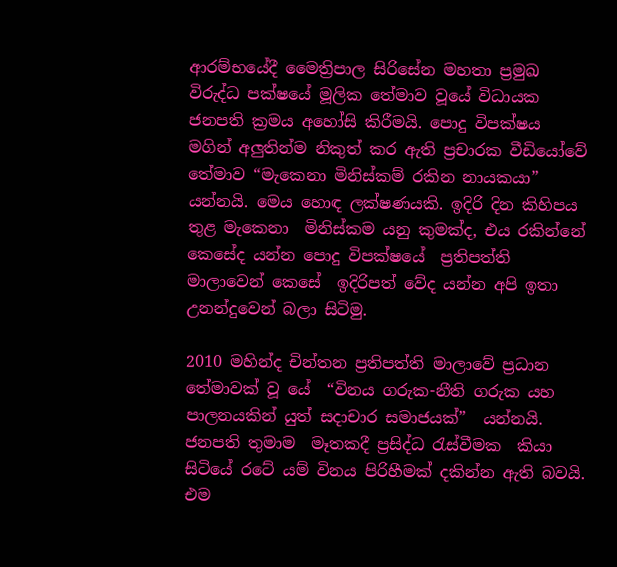ආරම්භයේදී මෛත්‍රිපාල සිරිසේන මහතා ප්‍රමුඛ විරුද්ධ පක්ෂයේ මූලික තේමාව වූයේ විධායක ජනපති ක්‍රමය අහෝසි කිරීමයි. පොදු විපක්ෂය මගින් අලුතින්ම නිකුත් කර ඇති ප්‍රචාරක වීඩියෝවේ තේමාව “මැකෙනා මිනිස්කම් රකින නායකයා” යන්නයි. මෙය හොඳ ලක්ෂණයකි. ඉදිරි දින කිහිපය තුළ මැකෙනා  මිනිස්කම යනු කුමක්ද, එය රකින්නේ කෙසේද යන්න පොදු විපක්ෂයේ  ප්‍රතිපත්ති මාලාවෙන් කෙසේ  ඉදිරිපත් වේද යන්න අපි ඉතා උනන්දුවෙන් බලා සිටිමු.

2010 මහින්ද චින්තන ප්‍රතිපත්ති මාලාවේ ප්‍රධාන තේමාවක් වූ යේ  “විනය ගරුක-නීති ගරුක යහ පාලනයකින් යුත් සදාචාර සමාජයක්”  යන්නයි.  ජනපති තුමාම  මෑතකදී ප්‍රසිද්ධ රැස්වීමක  කියා සිටියේ රටේ යම් විනය පිරිහීමක් දකින්න ඇති බවයි.  එම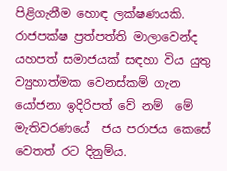පිළිගැනීම හොඳ ලක්ෂණයකි. රාජපක්ෂ ප්‍රත්පත්ති මාලාවෙන්ද යහපත් සමාජයක් සඳහා විය යුතු ව්‍යුහාත්මක වෙනස්කම් ගැන  යෝජනා ඉදිරිපත් වේ නම්  මේ මැතිවරණයේ  ජය පරාජය කෙසේ වෙතත් රට දිනුම්ය.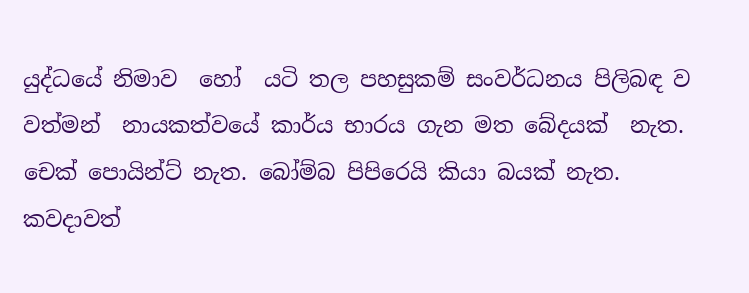යුද්ධයේ නිමාව  හෝ  යටි තල පහසුකම් සංවර්ධනය පිලිබඳ ව වත්මන්  නායකත්වයේ කාර්ය භාරය ගැන මත බේදයක්  නැත.  චෙක් පොයින්ට් නැත. බෝම්බ පිපිරෙයි කියා බයක් නැත. කවදාවත්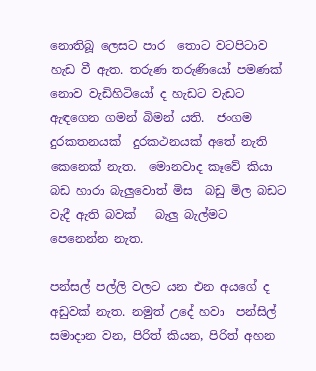නොතිබූ ලෙසට පාර  තොට වටපිටාව  හැඩ වී ඇත. තරුණ තරුණියෝ පමණක් නොව වැඩිහිටියෝ ද හැඩට වැඩට ඇඳගෙන ගමන් බිමන් යති.  ජංගම දුරකතනයක්  දුරකථනයක් අතේ නැති කෙනෙක් නැත.  මොනවාද කෑවේ කියා බඩ හාරා බැලුවොත් මිස  බඩු මිල බඩට වැදී ඇති බවක්   බැලු බැල්මට පෙනෙන්න නැත.

පන්සල් පල්ලි වලට යන එන අයගේ ද  අඩුවක් නැත. නමුත් උදේ හවා  පන්සිල් සමාදාන වන, පිරිත් කියන, පිරිත් අහන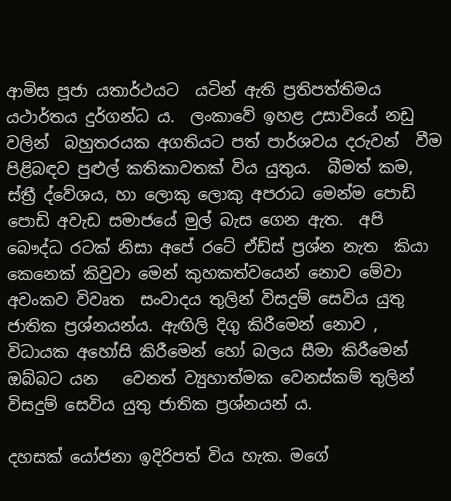ආමිස පූජා යතාර්ථයට  යටින් ඇති ප්‍රතිපත්තිමය යථාර්තය දුර්ගන්ධ ය.  ලංකාවේ ඉහළ උසාවියේ නඩු වලින්  බහුතරයක අගතියට පත් පාර්ශවය දරුවන්  වීම  පිළිබඳව පුළුල් කතිකාවතක් විය යුතුය.  බීමත් කම, ස්ත්‍රී ද්වේශය, හා ලොකු ලොකු අපරාධ මෙන්ම පොඩි පොඩි අවැඩ සමාජයේ මුල් බැස ගෙන ඇත.  අපි බෞද්ධ රටක් නිසා අපේ රටේ ඒඩ්ස් ප්‍රශ්න නැත  කියා කෙනෙක් කිවුවා මෙන් කුහකත්වයෙන් නොව මේවා අවංකව විවෘත  සංවාදය තුලින් විසදුම් සෙවිය යුතු ජාතික ප්‍රශ්නයන්ය. ඇඟිලි දිගු කිරීමෙන් නොව , විධායක අහෝසි කිරීමෙන් හෝ බලය සීමා කිරීමෙන්  ඔබ්බට යන   වෙනත් ව්‍යුහාත්මක වෙනස්කම් තුලින් විසදුම් සෙවිය යුතු ජාතික ප්‍රශ්නයන් ය.

දහසක් යෝජනා ඉදිරිපත් විය හැක. මගේ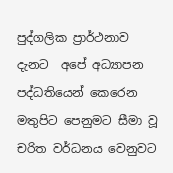පුද්ගලික ප්‍රාර්ථනාව  දැනට  අපේ අධ්‍යාපන පද්ධතියෙන් කෙරෙන  මතුපිට පෙනුමට සීමා වූ චරිත වර්ධනය වෙනුවට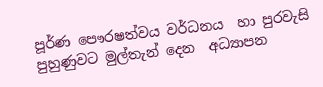පූර්ණ පෞරෂත්වය වර්ධනය  හා පුරවැසි පුහුණුවට මුල්තැන් දෙන  අධ්‍යාපන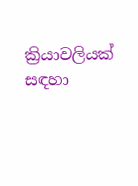ක්‍රියාවලියක් සඳහා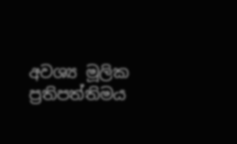අවශ්‍ය මූලික ප්‍රතිපත්තිමය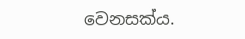වෙනසක්ය.